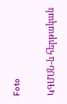Foto

ԿԳՄՍՆ-ն հերթական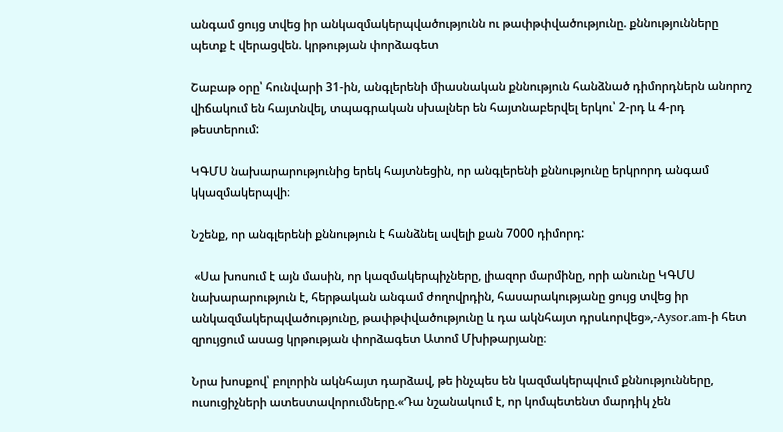անգամ ցույց տվեց իր անկազմակերպվածությունն ու թափթփվածությունը. քննությունները պետք է վերացվեն. կրթության փորձագետ

Շաբաթ օրը՝ հունվարի 31-ին, անգլերենի միասնական քննություն հանձնած դիմորդներն անորոշ վիճակում են հայտնվել, տպագրական սխալներ են հայտնաբերվել երկու՝ 2-րդ և 4-րդ թեստերում:

ԿԳՄՍ նախարարությունից երեկ հայտնեցին, որ անգլերենի քննությունը երկրորդ անգամ կկազմակերպվի։

Նշենք, որ անգլերենի քննություն է հանձնել ավելի քան 7000 դիմորդ:

 «Սա խոսում է այն մասին, որ կազմակերպիչները, լիազոր մարմինը, որի անունը ԿԳՄՍ նախարարություն է, հերթական անգամ ժողովրդին, հասարակությանը ցույց տվեց իր անկազմակերպվածությունը, թափթփվածությունը և դա ակնհայտ դրսևորվեց»,-Aysor.am-ի հետ զրույցում ասաց կրթության փորձագետ Ատոմ Մխիթարյանը։

Նրա խոսքով՝ բոլորին ակնհայտ դարձավ, թե ինչպես են կազմակերպվում քննությունները, ուսուցիչների ատեստավորումները.«Դա նշանակում է, որ կոմպետենտ մարդիկ չեն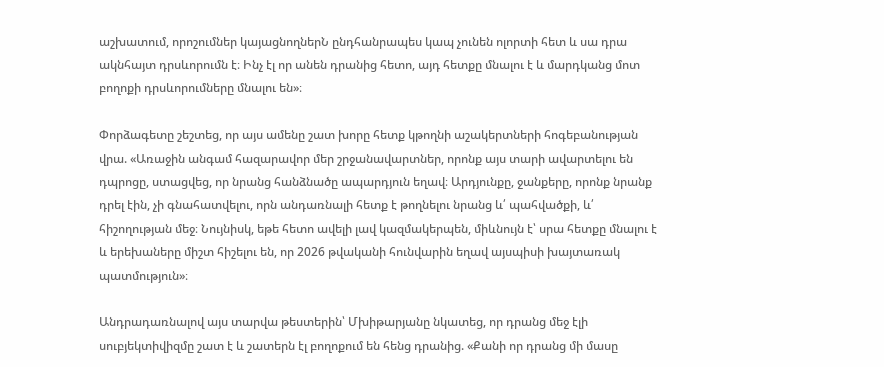աշխատում, որոշումներ կայացնողներՆ ընդհանրապես կապ չունեն ոլորտի հետ և սա դրա ակնհայտ դրսևորումն է։ Ինչ էլ որ անեն դրանից հետո, այդ հետքը մնալու է և մարդկանց մոտ բողոքի դրսևորումները մնալու են»։

Փորձագետը շեշտեց, որ այս ամենը շատ խորը հետք կթողնի աշակերտների հոգեբանության վրա. «Առաջին անգամ հազարավոր մեր շրջանավարտներ, որոնք այս տարի ավարտելու են դպրոցը, ստացվեց, որ նրանց հանձնածը ապարդյուն եղավ։ Արդյունքը, ջանքերը, որոնք նրանք դրել էին, չի գնահատվելու, որն անդառնալի հետք է թողնելու նրանց և՛ պահվածքի, և՛ հիշողության մեջ։ Նույնիսկ, եթե հետո ավելի լավ կազմակերպեն, միևնույն է՝ սրա հետքը մնալու է և երեխաները միշտ հիշելու են, որ 2026 թվականի հունվարին եղավ այսպիսի խայտառակ պատմություն»։

Անդրադառնալով այս տարվա թեստերին՝ Մխիթարյանը նկատեց, որ դրանց մեջ էլի սուբյեկտիվիզմը շատ է և շատերն էլ բողոքում են հենց դրանից. «Քանի որ դրանց մի մասը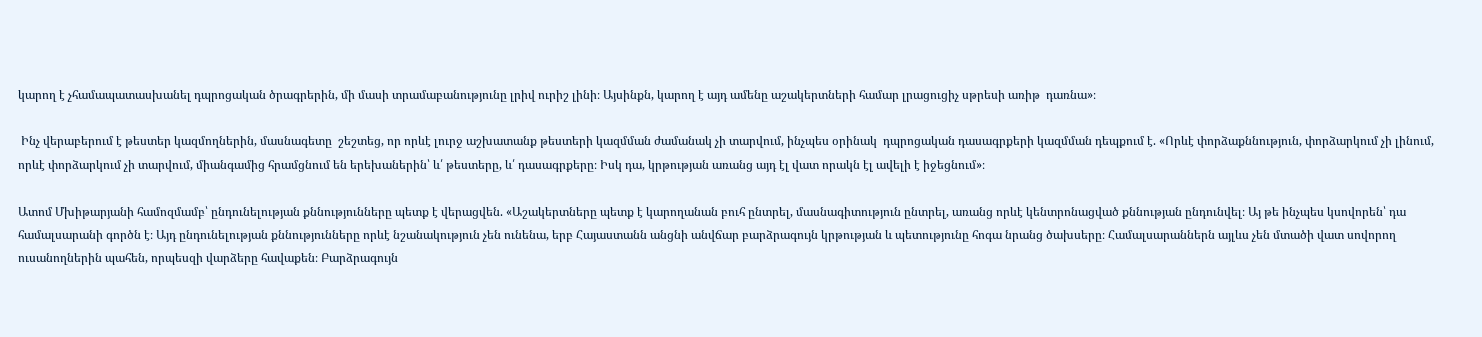կարող է չհամապատասխանել դպրոցական ծրագրերին, մի մասի տրամաբանությունը լրիվ ուրիշ լինի։ Այսինքն, կարող է այդ ամենը աշակերտների համար լրացուցիչ սթրեսի առիթ  դառնա»։

 Ինչ վերաբերում է թեստեր կազմողներին, մասնագետը  շեշտեց, որ որևէ լուրջ աշխատանք թեստերի կազմման ժամանակ չի տարվում, ինչպես օրինակ  դպրոցական դասագրքերի կազմման դեպքում է. «Որևէ փորձաքննություն, փորձարկում չի լինում, որևէ փորձարկում չի տարվում, միանգամից հրամցնում են երեխաներին՝ և՛ թեստերը, և՛ դասագրքերը։ Իսկ դա, կրթության առանց այդ էլ վատ որակն էլ ավելի է իջեցնում»։

Ատոմ Մխիթարյանի համոզմամբ՝ ընդունելության քննությունները պետք է վերացվեն. «Աշակերտները պետք է կարողանան բուհ ընտրել, մասնագիտություն ընտրել, առանց որևէ կենտրոնացված քննության ընդունվել։ Այ թե ինչպես կսովորեն՝ դա համալսարանի գործն է։ Այդ ընդունելության քննությունները որևէ նշանակություն չեն ունենա, երբ Հայաստանն անցնի անվճար բարձրագույն կրթության և պետությունը հոգա նրանց ծախսերը։ Համալսարաններն այլևս չեն մտածի վատ սովորող  ուսանողներին պահեն, որպեսզի վարձերը հավաքեն։ Բարձրագույն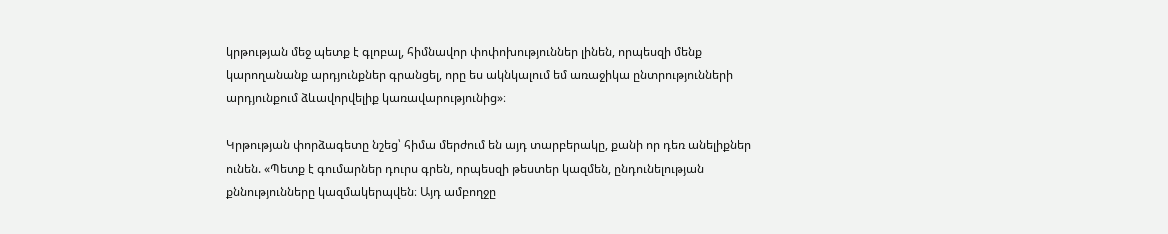կրթության մեջ պետք է գլոբալ, հիմնավոր փոփոխություններ լինեն, որպեսզի մենք կարողանանք արդյունքներ գրանցել, որը ես ակնկալում եմ առաջիկա ընտրությունների արդյունքում ձևավորվելիք կառավարությունից»։

Կրթության փորձագետը նշեց՝ հիմա մերժում են այդ տարբերակը, քանի որ դեռ անելիքներ ունեն. «Պետք է գումարներ դուրս գրեն, որպեսզի թեստեր կազմեն, ընդունելության քննությունները կազմակերպվեն։ Այդ ամբողջը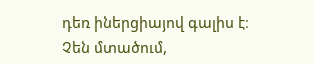դեռ իներցիայով գալիս է։ Չեն մտածում,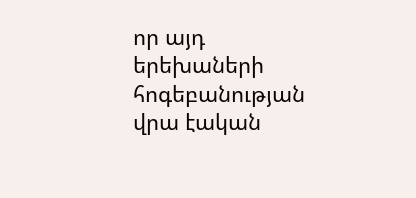որ այդ երեխաների հոգեբանության վրա էական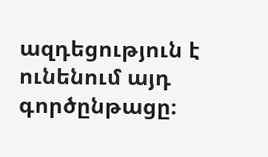ազդեցություն է ունենում այդ գործընթացը։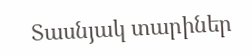Տասնյակ տարիներ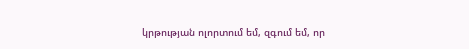կրթության ոլորտում եմ, զգում եմ, որ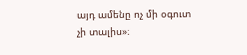այդ ամենը ոչ մի օգուտ չի տալիս»։